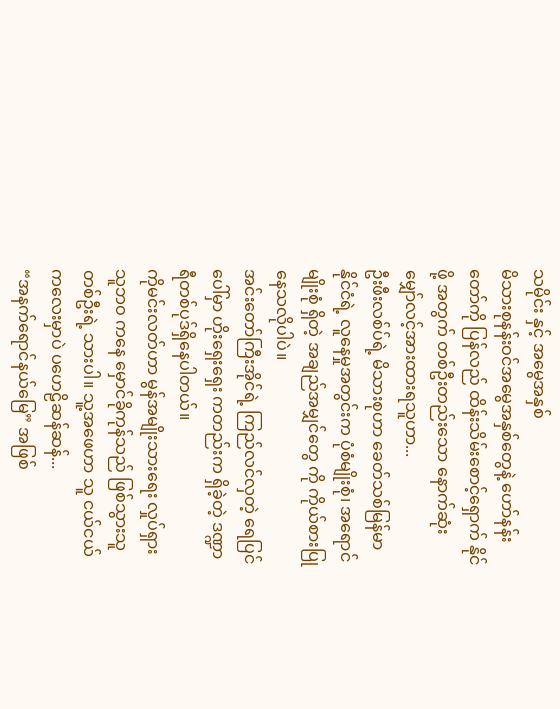သမိုင်း နှင့် အမွေအနှစ်
မိသားစုနန်းဝင်အမွေအနှစ်တွေနဲ့ ဟော်နန်းတော်ကို ပြန်လည် ထိန်းသိမ်းစောင့်ရှောက် နိုင်ဖို့ အတွက် တစ်ဦးတည်းသော နောက်ဆုံး မျှော်လင့်အားထားရသူဟာ...
ဦးဖီးလစ်ပ်ရဲ့ မိသားစုဟာ ခေတ်သစ်မြန်မာနိုင်ငံရဲ့ လူနေမှုအတွင်းက ပုံစံမျိုးစုံ၊ အရောင်မျိုးစုံ ရှိတဲ့ အချည်အမျှင်တွေ ကို ကိုယ်စားပြုနေသလိုပါပဲ။
အင်းတော်ကြီးအိုင်ရဲ့ ကြည်လင်လှတဲ့ ရေပြင်ပေါ်မှာ ဟိုးရှေးရှေး ကတည်းက ရှိခဲ့တဲ့ ဒဏ္ဍာရီတစ်ပုဒ်ရှိနေပါတယ်။
ကိုမင်းလတ်ဟာ မွန်အမျိုးသားရေး လှုပ်ရှားသူဘဝ ကနေ မှောင်ခိုကုန်သည် ဖြစ်သွားသူ တစ်ဦးရဲ့ သားပါ။ သူ့အဖေဟာ သူ ငယ်ငယ်ကလေးမှာပဲ ပဟေဠိဆန်ဆန်...
“အနက်ရောင်နယ်မြေ” အဖြစ်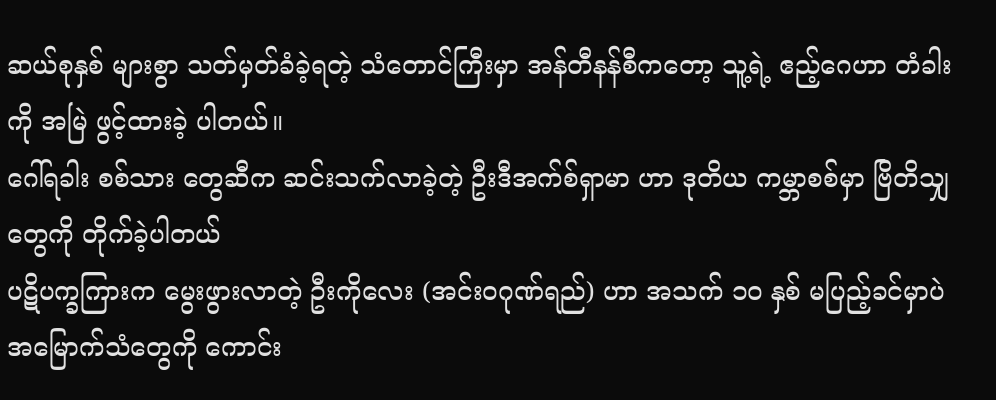ဆယ်စုနှစ် များစွာ သတ်မှတ်ခံခဲ့ရတဲ့ သံတောင်ကြီးမှာ အန်တီနန်စီကတော့ သူ့ရဲ့ ဧည့်ဂေဟာ တံခါးကို အမြဲ ဖွင့်ထားခဲ့ ပါတယ်။
ဂေါ်ရခါး စစ်သား တွေဆီက ဆင်းသက်လာခဲ့တဲ့ ဦးဒီအက်စ်ရှာမာ ဟာ ဒုတိယ ကမ္ဘာစစ်မှာ ဗြိတိသျှတွေကို တိုက်ခဲ့ပါတယ်
ပဋိပက္ခကြားက မွေးဖွားလာတဲ့ ဦးကိုလေး (အင်းဝဂုဏ်ရည်) ဟာ အသက် ၁၀ နှစ် မပြည့်ခင်မှာပဲ အမြောက်သံတွေကို ကောင်း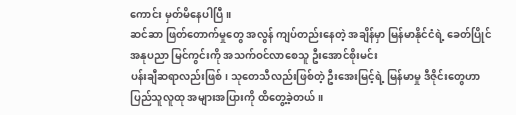ကောင်း မှတ်မိနေပါပြီ။
ဆင်ဆာ ဖြတ်တောက်မှုတွေ အလွန် ကျပ်တည်းနေတဲ့ အချိန်မှာ မြန်မာနိုင်ငံရဲ့ ခေတ်ပြိုင်အနုပညာ မြင်ကွင်းကို အသက်ဝင်လာစေသူ ဦးအောင်စိုးမင်း
ပန်းချီဆရာလည်းဖြစ်၊ သုတေသီလည်းဖြစ်တဲ့ ဦးအေးမြင့်ရဲ့ မြန်မာမှု ဒီဇိုင်းတွေဟာ ပြည်သူလူထု အများအပြားကို ထိတွေ့ခဲ့တယ်။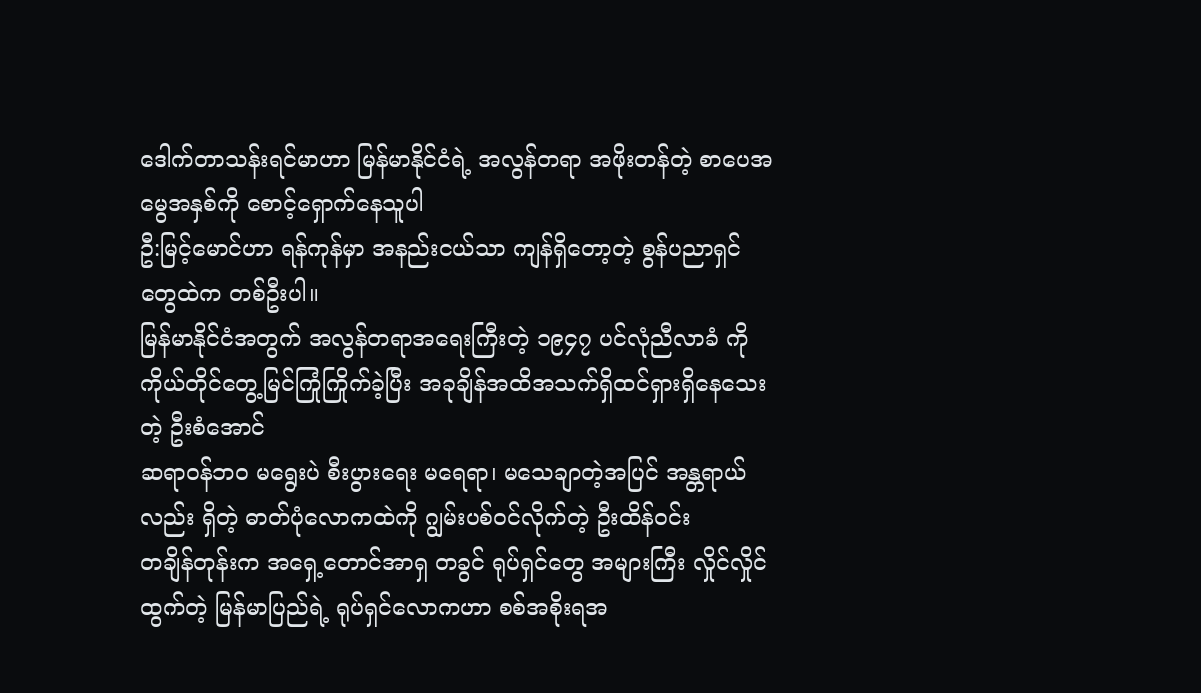ဒေါက်တာသန်းရင်မာဟာ မြန်မာနိုင်ငံရဲ့ အလွန်တရာ အဖိုးတန်တဲ့ စာပေအမွေအနှစ်ကို စောင့်ရှောက်နေသူပါ
ဦ:မြင့်မောင်ဟာ ရန်ကုန်မှာ အနည်းငယ်သာ ကျန်ရှိတော့တဲ့ စွန်ပညာရှင်တွေထဲက တစ်ဦးပါ။
မြန်မာနိုင်ငံအတွက် အလွန်တရာအရေးကြီးတဲ့ ၁၉၄၇ ပင်လုံညီလာခံ ကို ကိုယ်တိုင်တွေ့မြင်ကြုံကြိုက်ခဲ့ပြီး အခုချိန်အထိအသက်ရှိထင်ရှားရှိနေသေးတဲ့ ဦးစံအောင်
ဆရာဝန်ဘဝ မရွေးပဲ စီးပွားရေး မရေရာ၊ မသေချာတဲ့အပြင် အန္တရာယ်လည်း ရှိတဲ့ ဓာတ်ပုံလောကထဲကို ဂျွမ်းပစ်ဝင်လိုက်တဲ့ ဦးထိန်ဝင်း
တချိန်တုန်းက အရှေ့တောင်အာရှ တခွင် ရုပ်ရှင်တွေ အများကြီး လှိုင်လှိုင်ထွက်တဲ့ မြန်မာပြည်ရဲ့ ရုပ်ရှင်လောကဟာ စစ်အစိုးရအ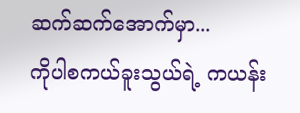ဆက်ဆက်အောက်မှာ...
ကိုပါစကယ်ခူးသွယ်ရဲ့ ကယန်း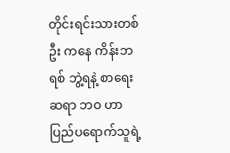တိုင်းရင်းသားတစ်ဦး ကနေ ကိန်းဘရစ် ဘွဲ့ရနဲ့ စာရေးဆရာ ဘဝ ဟာ ပြည်ပရောက်သူရဲ့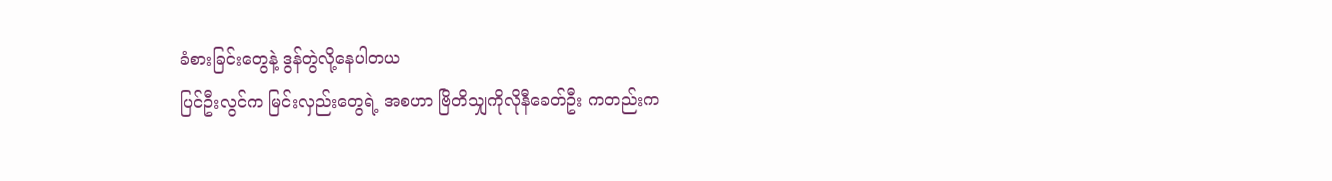ခံစားခြင်းတွေနဲ့ ဒွန်တွဲလို့နေပါတယ
ပြင်ဦးလွင်က မြင်းလှည်းတွေရဲ့ အစဟာ ဗြိတိသျှကိုလိုနီခေတ်ဦး ကတည်းက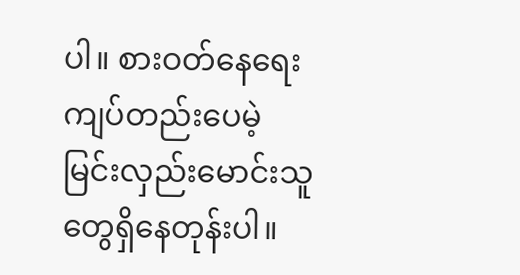ပါ။ စားဝတ်နေရေးကျပ်တည်းပေမဲ့ မြင်းလှည်းမောင်းသူတွေရှိနေတုန်းပါ။